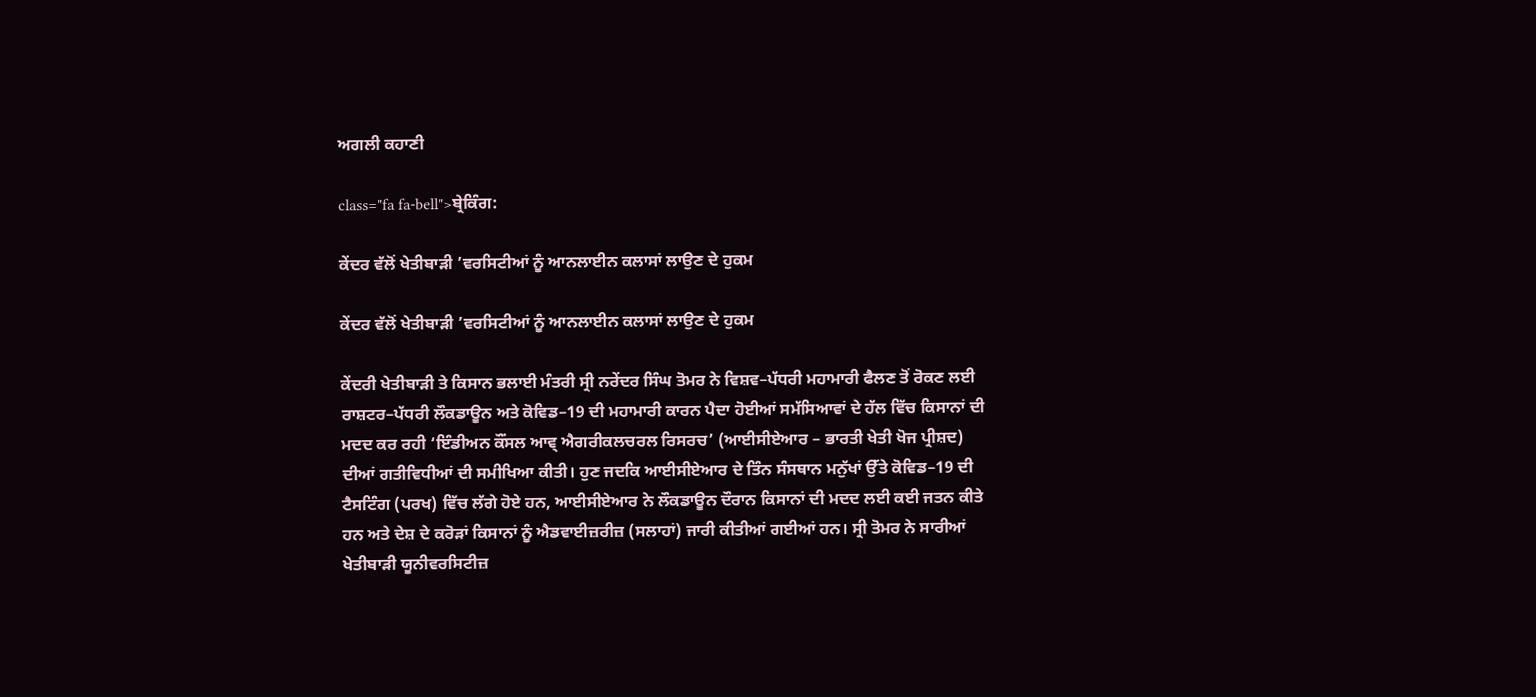ਅਗਲੀ ਕਹਾਣੀ

class="fa fa-bell">ਬ੍ਰੇਕਿੰਗ:

ਕੇਂਦਰ ਵੱਲੋਂ ਖੇਤੀਬਾੜੀ ’ਵਰਸਿਟੀਆਂ ਨੂੰ ਆਨਲਾਈਨ ਕਲਾਸਾਂ ਲਾਉਣ ਦੇ ਹੁਕਮ

ਕੇਂਦਰ ਵੱਲੋਂ ਖੇਤੀਬਾੜੀ ’ਵਰਸਿਟੀਆਂ ਨੂੰ ਆਨਲਾਈਨ ਕਲਾਸਾਂ ਲਾਉਣ ਦੇ ਹੁਕਮ

ਕੇਂਦਰੀ ਖੇਤੀਬਾੜੀ ਤੇ ਕਿਸਾਨ ਭਲਾਈ ਮੰਤਰੀ ਸ੍ਰੀ ਨਰੇਂਦਰ ਸਿੰਘ ਤੋਮਰ ਨੇ ਵਿਸ਼ਵ–ਪੱਧਰੀ ਮਹਾਮਾਰੀ ਫੈਲਣ ਤੋਂ ਰੋਕਣ ਲਈ ਰਾਸ਼ਟਰ–ਪੱਧਰੀ ਲੌਕਡਾਊਨ ਅਤੇ ਕੋਵਿਡ–19 ਦੀ ਮਹਾਮਾਰੀ ਕਾਰਨ ਪੈਦਾ ਹੋਈਆਂ ਸਮੱਸਿਆਵਾਂ ਦੇ ਹੱਲ ਵਿੱਚ ਕਿਸਾਨਾਂ ਦੀ ਮਦਦ ਕਰ ਰਹੀ ‘ਇੰਡੀਅਨ ਕੌਂਸਲ ਆਵ੍ ਐਗਰੀਕਲਚਰਲ ਰਿਸਰਚ’ (ਆਈਸੀਏਆਰ – ਭਾਰਤੀ ਖੇਤੀ ਖੋਜ ਪ੍ਰੀਸ਼ਦ) ਦੀਆਂ ਗਤੀਵਿਧੀਆਂ ਦੀ ਸਮੀਖਿਆ ਕੀਤੀ। ਹੁਣ ਜਦਕਿ ਆਈਸੀਏਆਰ ਦੇ ਤਿੰਨ ਸੰਸਥਾਨ ਮਨੁੱਖਾਂ ਉੱਤੇ ਕੋਵਿਡ–19 ਦੀ ਟੈਸਟਿੰਗ (ਪਰਖ) ਵਿੱਚ ਲੱਗੇ ਹੋਏ ਹਨ, ਆਈਸੀਏਆਰ ਨੇ ਲੌਕਡਾਊਨ ਦੌਰਾਨ ਕਿਸਾਨਾਂ ਦੀ ਮਦਦ ਲਈ ਕਈ ਜਤਨ ਕੀਤੇ ਹਨ ਅਤੇ ਦੇਸ਼ ਦੇ ਕਰੋੜਾਂ ਕਿਸਾਨਾਂ ਨੂੰ ਐਡਵਾਈਜ਼ਰੀਜ਼ (ਸਲਾਹਾਂ) ਜਾਰੀ ਕੀਤੀਆਂ ਗਈਆਂ ਹਨ। ਸ੍ਰੀ ਤੋਮਰ ਨੇ ਸਾਰੀਆਂ ਖੇਤੀਬਾੜੀ ਯੂਨੀਵਰਸਿਟੀਜ਼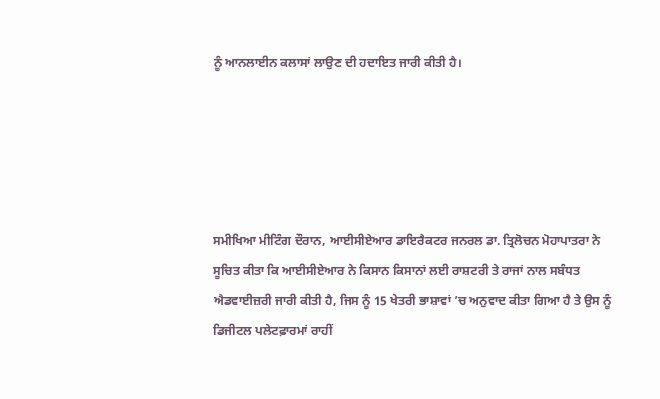ਨੂੰ ਆਨਲਾਈਨ ਕਲਾਸਾਂ ਲਾਉਣ ਦੀ ਹਦਾਇਤ ਜਾਰੀ ਕੀਤੀ ਹੈ।





ਸਮੀਖਿਆ ਮੀਟਿੰਗ ਦੌਰਾਨ, ਆਈਸੀਏਆਰ ਡਾਇਰੈਕਟਰ ਜਨਰਲ ਡਾ. ਤ੍ਰਿਲੋਚਨ ਮੋਹਾਪਾਤਰਾ ਨੇ ਸੂਚਿਤ ਕੀਤਾ ਕਿ ਆਈਸੀਏਆਰ ਨੇ ਕਿਸਾਨ ਕਿਸਾਨਾਂ ਲਈ ਰਾਸ਼ਟਰੀ ਤੇ ਰਾਜਾਂ ਨਾਲ ਸਬੰਧਤ ਐਡਵਾਈਜ਼ਰੀ ਜਾਰੀ ਕੀਤੀ ਹੈ, ਜਿਸ ਨੂੰ 15 ਖੇਤਰੀ ਭਾਸ਼ਾਵਾਂ ’ਚ ਅਨੁਵਾਦ ਕੀਤਾ ਗਿਆ ਹੈ ਤੇ ਉਸ ਨੂੰ ਡਿਜੀਟਲ ਪਲੇਟਫ਼ਾਰਮਾਂ ਰਾਹੀਂ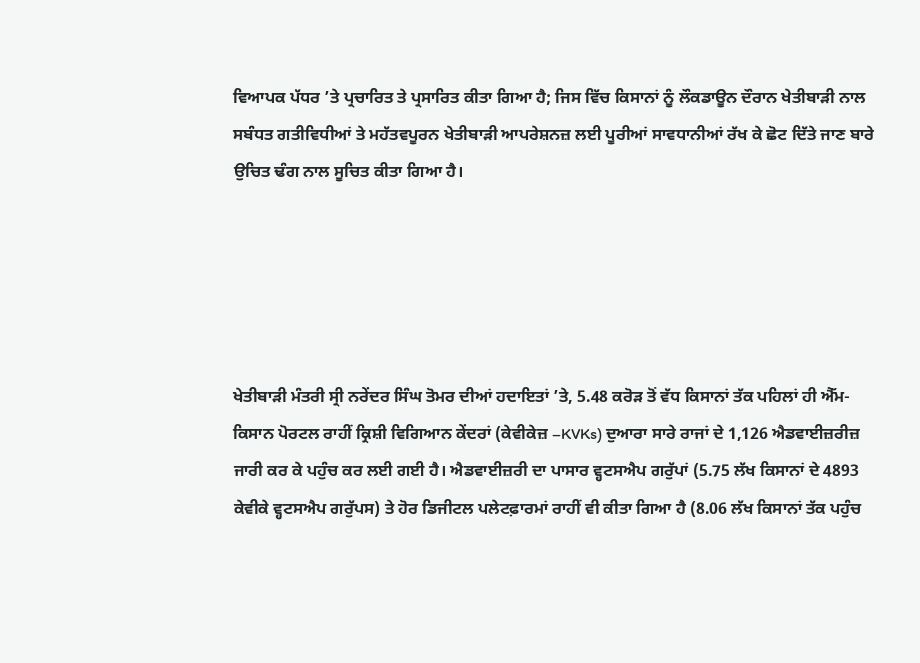ਵਿਆਪਕ ਪੱਧਰ ’ਤੇ ਪ੍ਰਚਾਰਿਤ ਤੇ ਪ੍ਰਸਾਰਿਤ ਕੀਤਾ ਗਿਆ ਹੈ; ਜਿਸ ਵਿੱਚ ਕਿਸਾਨਾਂ ਨੂੰ ਲੌਕਡਾਊਨ ਦੌਰਾਨ ਖੇਤੀਬਾੜੀ ਨਾਲ ਸਬੰਧਤ ਗਤੀਵਿਧੀਆਂ ਤੇ ਮਹੱਤਵਪੂਰਨ ਖੇਤੀਬਾੜੀ ਆਪਰੇਸ਼ਨਜ਼ ਲਈ ਪੂਰੀਆਂ ਸਾਵਧਾਨੀਆਂ ਰੱਖ ਕੇ ਛੋਟ ਦਿੱਤੇ ਜਾਣ ਬਾਰੇ ਉਚਿਤ ਢੰਗ ਨਾਲ ਸੂਚਿਤ ਕੀਤਾ ਗਿਆ ਹੈ।





ਖੇਤੀਬਾੜੀ ਮੰਤਰੀ ਸ੍ਰੀ ਨਰੇਂਦਰ ਸਿੰਘ ਤੋਮਰ ਦੀਆਂ ਹਦਾਇਤਾਂ ’ਤੇ, 5.48 ਕਰੋੜ ਤੋਂ ਵੱਧ ਕਿਸਾਨਾਂ ਤੱਕ ਪਹਿਲਾਂ ਹੀ ਐੱਮ-ਕਿਸਾਨ ਪੋਰਟਲ ਰਾਹੀਂ ਕ੍ਰਿਸ਼ੀ ਵਿਗਿਆਨ ਕੇਂਦਰਾਂ (ਕੇਵੀਕੇਜ਼ –KVKs) ਦੁਆਰਾ ਸਾਰੇ ਰਾਜਾਂ ਦੇ 1,126 ਐਡਵਾਈਜ਼ਰੀਜ਼ ਜਾਰੀ ਕਰ ਕੇ ਪਹੁੰਚ ਕਰ ਲਈ ਗਈ ਹੈ। ਐਡਵਾਈਜ਼ਰੀ ਦਾ ਪਾਸਾਰ ਵ੍ਹਟਸਐਪ ਗਰੁੱਪਾਂ (5.75 ਲੱਖ ਕਿਸਾਨਾਂ ਦੇ 4893 ਕੇਵੀਕੇ ਵ੍ਹਟਸਐਪ ਗਰੁੱਪਸ) ਤੇ ਹੋਰ ਡਿਜੀਟਲ ਪਲੇਟਫ਼ਾਰਮਾਂ ਰਾਹੀਂ ਵੀ ਕੀਤਾ ਗਿਆ ਹੈ (8.06 ਲੱਖ ਕਿਸਾਨਾਂ ਤੱਕ ਪਹੁੰਚ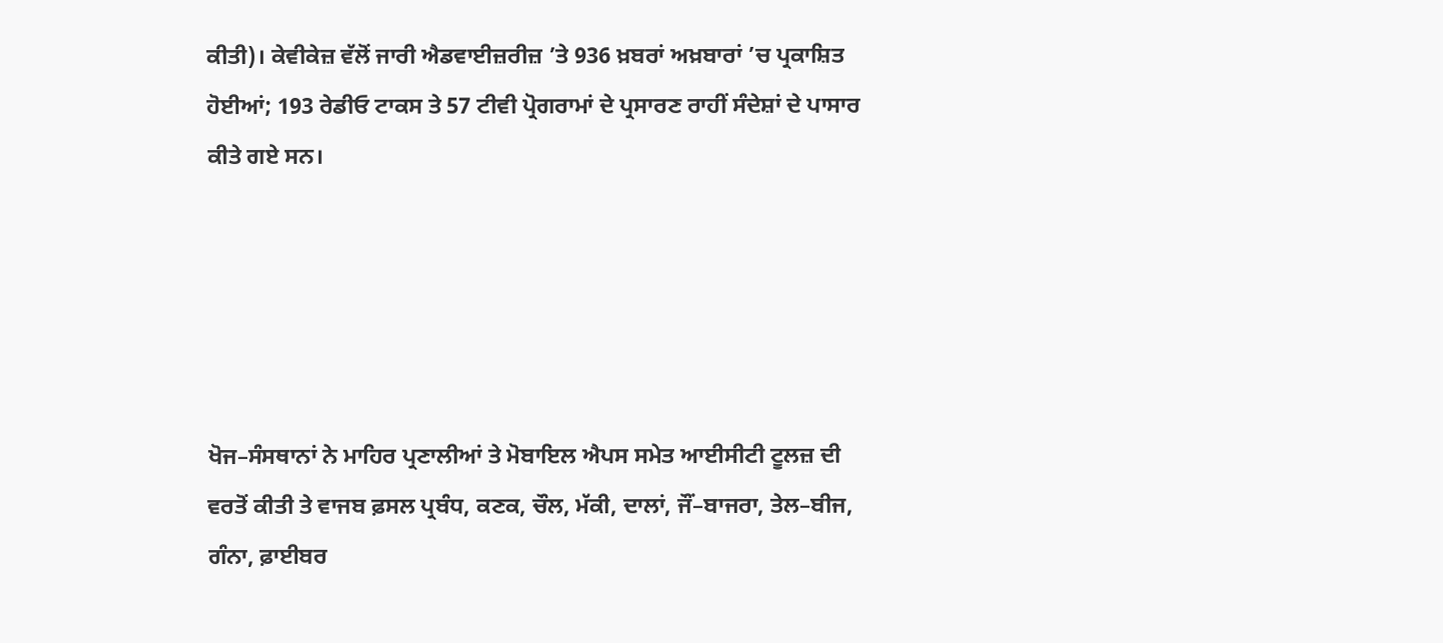ਕੀਤੀ)। ਕੇਵੀਕੇਜ਼ ਵੱਲੋਂ ਜਾਰੀ ਐਡਵਾਈਜ਼ਰੀਜ਼ ’ਤੇ 936 ਖ਼ਬਰਾਂ ਅਖ਼ਬਾਰਾਂ ’ਚ ਪ੍ਰਕਾਸ਼ਿਤ ਹੋਈਆਂ; 193 ਰੇਡੀਓ ਟਾਕਸ ਤੇ 57 ਟੀਵੀ ਪ੍ਰੋਗਰਾਮਾਂ ਦੇ ਪ੍ਰਸਾਰਣ ਰਾਹੀਂ ਸੰਦੇਸ਼ਾਂ ਦੇ ਪਾਸਾਰ ਕੀਤੇ ਗਏ ਸਨ।





ਖੋਜ–ਸੰਸਥਾਨਾਂ ਨੇ ਮਾਹਿਰ ਪ੍ਰਣਾਲੀਆਂ ਤੇ ਮੋਬਾਇਲ ਐਪਸ ਸਮੇਤ ਆਈਸੀਟੀ ਟੂਲਜ਼ ਦੀ ਵਰਤੋਂ ਕੀਤੀ ਤੇ ਵਾਜਬ ਫ਼ਸਲ ਪ੍ਰਬੰਧ, ਕਣਕ, ਚੌਲ, ਮੱਕੀ, ਦਾਲਾਂ, ਜੌਂ–ਬਾਜਰਾ, ਤੇਲ–ਬੀਜ, ਗੰਨਾ, ਫ਼ਾਈਬਰ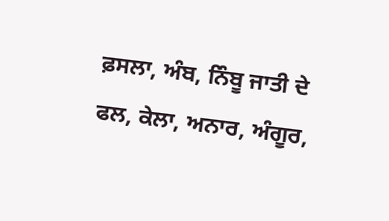ਫ਼ਸਲਾ, ਅੰਬ, ਨਿੰਬੂ ਜਾਤੀ ਦੇ ਫਲ, ਕੇਲਾ, ਅਨਾਰ, ਅੰਗੂਰ,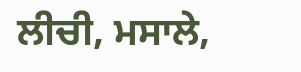ਲੀਚੀ, ਮਸਾਲੇ,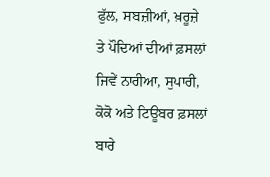ਫੁੱਲ, ਸਬਜ਼ੀਆਂ, ਖ਼ਰੂਜ਼ੇ ਤੇ ਪੌਦਿਆਂ ਦੀਆਂ ਫ਼ਸਲਾਂ ਜਿਵੇਂ ਨਾਰੀਆ, ਸੁਪਾਰੀ, ਕੋਕੋ ਅਤੇ ਟਿਊਬਰ ਫ਼ਸਲਾਂ ਬਾਰੇ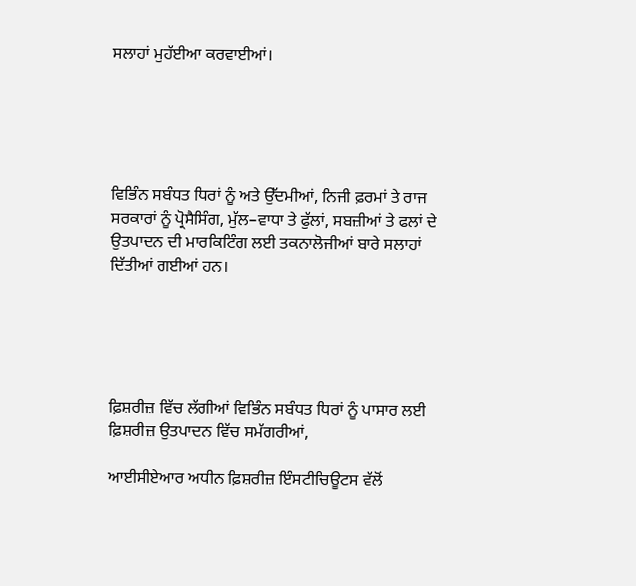ਸਲਾਹਾਂ ਮੁਹੱਈਆ ਕਰਵਾਈਆਂ।





ਵਿਭਿੰਨ ਸਬੰਧਤ ਧਿਰਾਂ ਨੂੰ ਅਤੇ ਉੱਦਮੀਆਂ, ਨਿਜੀ ਫ਼ਰਮਾਂ ਤੇ ਰਾਜ ਸਰਕਾਰਾਂ ਨੂੰ ਪ੍ਰੋਸੈਸਿੰਗ, ਮੁੱਲ–ਵਾਧਾ ਤੇ ਫੁੱਲਾਂ, ਸਬਜ਼ੀਆਂ ਤੇ ਫਲਾਂ ਦੇ ਉਤਪਾਦਨ ਦੀ ਮਾਰਕਿਟਿੰਗ ਲਈ ਤਕਨਾਲੋਜੀਆਂ ਬਾਰੇ ਸਲਾਹਾਂ ਦਿੱਤੀਆਂ ਗਈਆਂ ਹਨ।





ਫ਼ਿਸ਼ਰੀਜ਼ ਵਿੱਚ ਲੱਗੀਆਂ ਵਿਭਿੰਨ ਸਬੰਧਤ ਧਿਰਾਂ ਨੂੰ ਪਾਸਾਰ ਲਈ ਫ਼ਿਸ਼ਰੀਜ਼ ਉਤਪਾਦਨ ਵਿੱਚ ਸਮੱਗਰੀਆਂ,

ਆਈਸੀਏਆਰ ਅਧੀਨ ਫ਼ਿਸ਼ਰੀਜ਼ ਇੰਸਟੀਚਿਊਟਸ ਵੱਲੋਂ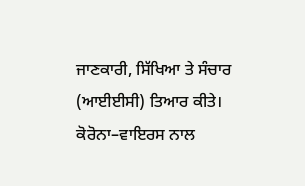ਜਾਣਕਾਰੀ, ਸਿੱਖਿਆ ਤੇ ਸੰਚਾਰ (ਆਈਈਸੀ) ਤਿਆਰ ਕੀਤੇ। ਕੋਰੋਨਾ–ਵਾਇਰਸ ਨਾਲ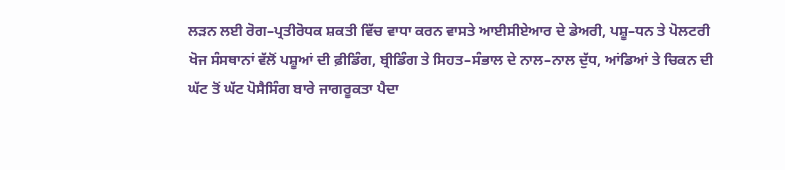ਲੜਨ ਲਈ ਰੋਗ–ਪ੍ਰਤੀਰੋਧਕ ਸ਼ਕਤੀ ਵਿੱਚ ਵਾਧਾ ਕਰਨ ਵਾਸਤੇ ਆਈਸੀਏਆਰ ਦੇ ਡੇਅਰੀ, ਪਸ਼ੂ–ਧਨ ਤੇ ਪੋਲਟਰੀ ਖੋਜ ਸੰਸਥਾਨਾਂ ਵੱਲੋਂ ਪਸ਼ੂਆਂ ਦੀ ਫ਼ੀਡਿੰਗ, ਬ੍ਰੀਡਿੰਗ ਤੇ ਸਿਹਤ–ਸੰਭਾਲ ਦੇ ਨਾਲ–ਨਾਲ ਦੁੱਧ, ਆਂਡਿਆਂ ਤੇ ਚਿਕਨ ਦੀ ਘੱਟ ਤੋਂ ਘੱਟ ਪੋਸੈਸਿੰਗ ਬਾਰੇ ਜਾਗਰੂਕਤਾ ਪੈਦਾ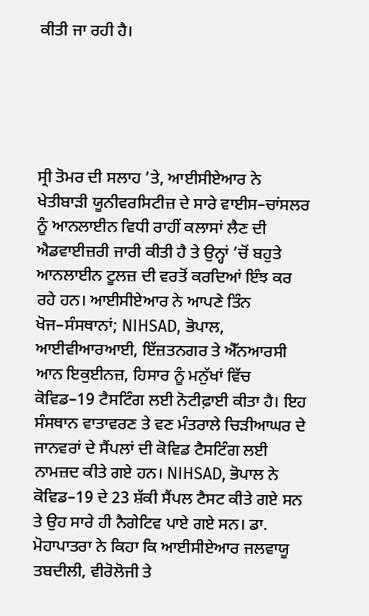ਕੀਤੀ ਜਾ ਰਹੀ ਹੈ।





ਸ੍ਰੀ ਤੋਮਰ ਦੀ ਸਲਾਹ ’ਤੇ, ਆਈਸੀਏਆਰ ਨੇ ਖੇਤੀਬਾੜੀ ਯੂਨੀਵਰਸਿਟੀਜ਼ ਦੇ ਸਾਰੇ ਵਾਈਸ–ਚਾਂਸਲਰ ਨੂੰ ਆਨਲਾਈਨ ਵਿਧੀ ਰਾਹੀਂ ਕਲਾਸਾਂ ਲੈਣ ਦੀ ਐਡਵਾਈਜ਼ਰੀ ਜਾਰੀ ਕੀਤੀ ਹੈ ਤੇ ਉਨ੍ਹਾਂ ’ਚੋਂ ਬਹੁਤੇ ਆਨਲਾਈਨ ਟੂਲਜ਼ ਦੀ ਵਰਤੋਂ ਕਰਦਿਆਂ ਇੰਝ ਕਰ ਰਹੇ ਹਨ। ਆਈਸੀਏਆਰ ਨੇ ਆਪਣੇ ਤਿੰਨ ਖੋਜ–ਸੰਸਥਾਨਾਂ; NIHSAD, ਭੋਪਾਲ, ਆਈਵੀਆਰਆਈ, ਇੱਜ਼ਤਨਗਰ ਤੇ ਐੱਨਆਰਸੀ ਆਨ ਇਕੁਈਨਜ਼, ਹਿਸਾਰ ਨੂੰ ਮਨੁੱਖਾਂ ਵਿੱਚ ਕੋਵਿਡ–19 ਟੈਸਟਿੰਗ ਲਈ ਨੋਟੀਫ਼ਾਈ ਕੀਤਾ ਹੈ। ਇਹ ਸੰਸਥਾਨ ਵਾਤਾਵਰਣ ਤੇ ਵਣ ਮੰਤਰਾਲੇ ਚਿੜੀਆਘਰ ਦੇ ਜਾਨਵਰਾਂ ਦੇ ਸੈਂਪਲਾਂ ਦੀ ਕੋਵਿਡ ਟੈਸਟਿੰਗ ਲਈ ਨਾਮਜ਼ਦ ਕੀਤੇ ਗਏ ਹਨ। NIHSAD, ਭੋਪਾਲ ਨੇ ਕੋਵਿਡ–19 ਦੇ 23 ਸ਼ੱਕੀ ਸੈਂਪਲ ਟੈਸਟ ਕੀਤੇ ਗਏ ਸਨ ਤੇ ਉਹ ਸਾਰੇ ਹੀ ਨੈਗੇਟਿਵ ਪਾਏ ਗਏ ਸਨ। ਡਾ. ਮੋਹਾਪਾਤਰਾ ਨੇ ਕਿਹਾ ਕਿ ਆਈਸੀਏਆਰ ਜਲਵਾਯੂ ਤਬਦੀਲੀ, ਵੀਰੋਲੋਜੀ ਤੇ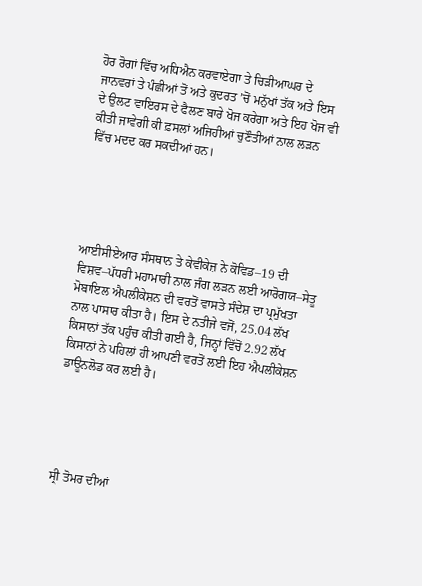ਹੋਰ ਰੋਗਾਂ ਵਿੱਚ ਅਧਿਐਨ ਕਰਵਾਏਗਾ ਤੇ ਚਿੜੀਆਘਰ ਦੇ ਜਾਨਵਰਾਂ ਤੇ ਪੰਛੀਆਂ ਤੋਂ ਅਤੇ ਕੁਦਰਤ ’ਚੋਂ ਮਨੁੱਖਾਂ ਤੱਕ ਅਤੇ ਇਸ ਦੇ ਉਲਟ ਵਾਇਰਸ ਦੇ ਫੈਲਣ ਬਾਰੇ ਖੋਜ ਕਰੇਗਾ ਅਤੇ ਇਹ ਖੋਜ ਵੀ ਕੀਤੀ ਜਾਵੇਗੀ ਕੀ ਫ਼ਸਲਾਂ ਅਜਿਹੀਆਂ ਚੁਣੌਤੀਆਂ ਨਾਲ ਲੜਨ ਵਿੱਚ ਮਦਦ ਕਰ ਸਕਦੀਆਂ ਹਨ।





ਆਈਸੀਏਆਰ ਸੰਸਥਾਨ ਤੇ ਕੇਵੀਕੇਜ਼ ਨੇ ਕੋਵਿਡ–19 ਦੀ ਵਿਸ਼ਵ–ਪੱਧਰੀ ਮਹਾਮਾਰੀ ਨਾਲ ਜੰਗ ਲੜਨ ਲਈ ਆਰੋਗਯ–ਸੇਤੂ ਮੋਬਾਇਲ ਐਪਲੀਕੇਸ਼ਨ ਦੀ ਵਰਤੋਂ ਵਾਸਤੇ ਸੰਦੇਸ਼ ਦਾ ਪ੍ਰਮੁੱਖਤਾ ਨਾਲ ਪਾਸਾਰ ਕੀਤਾ ਹੈ। ਇਸ ਦੇ ਨਤੀਜੇ ਵਜੋਂ, 25.04 ਲੱਖ ਕਿਸਾਨਾਂ ਤੱਕ ਪਹੁੰਚ ਕੀਤੀ ਗਈ ਹੈ, ਜਿਨ੍ਹਾਂ ਵਿੱਚੋਂ 2.92 ਲੱਖ ਕਿਸਾਨਾਂ ਨੇ ਪਹਿਲਾਂ ਹੀ ਆਪਣੀ ਵਰਤੋਂ ਲਈ ਇਹ ਐਪਲੀਕੇਸ਼ਨ ਡਾਊਨਲੋਡ ਕਰ ਲਈ ਹੈ।





ਸ੍ਰੀ ਤੋਮਰ ਦੀਆਂ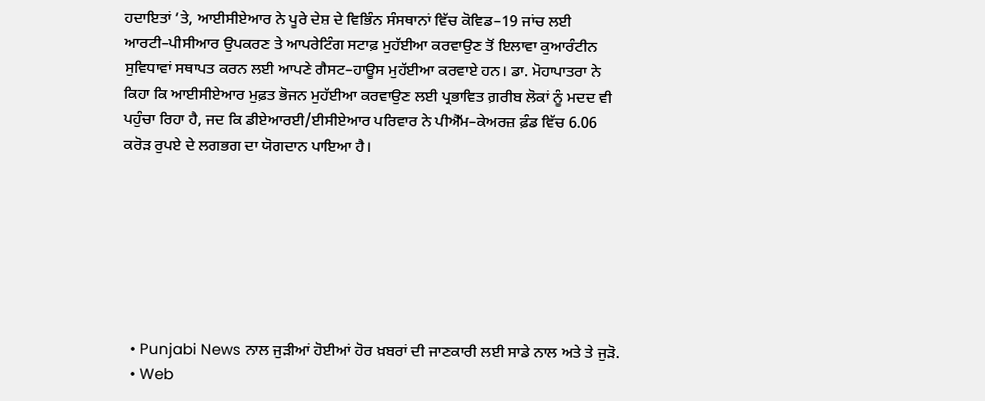ਹਦਾਇਤਾਂ ’ਤੇ, ਆਈਸੀਏਆਰ ਨੇ ਪੂਰੇ ਦੇਸ਼ ਦੇ ਵਿਭਿੰਨ ਸੰਸਥਾਨਾਂ ਵਿੱਚ ਕੋਵਿਡ–19 ਜਾਂਚ ਲਈ ਆਰਟੀ–ਪੀਸੀਆਰ ਉਪਕਰਣ ਤੇ ਆਪਰੇਟਿੰਗ ਸਟਾਫ਼ ਮੁਹੱਈਆ ਕਰਵਾਉਣ ਤੋਂ ਇਲਾਵਾ ਕੁਆਰੰਟੀਨ ਸੁਵਿਧਾਵਾਂ ਸਥਾਪਤ ਕਰਨ ਲਈ ਆਪਣੇ ਗੈਸਟ–ਹਾਊਸ ਮੁਹੱਈਆ ਕਰਵਾਏ ਹਨ। ਡਾ. ਮੋਹਾਪਾਤਰਾ ਨੇ ਕਿਹਾ ਕਿ ਆਈਸੀਏਆਰ ਮੁਫ਼ਤ ਭੋਜਨ ਮੁਹੱਈਆ ਕਰਵਾਉਣ ਲਈ ਪ੍ਰਭਾਵਿਤ ਗ਼ਰੀਬ ਲੋਕਾਂ ਨੂੰ ਮਦਦ ਵੀ ਪਹੁੰਚਾ ਰਿਹਾ ਹੈ, ਜਦ ਕਿ ਡੀਏਆਰਈ/ਈਸੀਏਆਰ ਪਰਿਵਾਰ ਨੇ ਪੀਐੱਮ–ਕੇਅਰਜ਼ ਫ਼ੰਡ ਵਿੱਚ 6.06 ਕਰੋੜ ਰੁਪਏ ਦੇ ਲਗਭਗ ਦਾ ਯੋਗਦਾਨ ਪਾਇਆ ਹੈ।







  • Punjabi News ਨਾਲ ਜੁੜੀਆਂ ਹੋਈਆਂ ਹੋਰ ਖ਼ਬਰਾਂ ਦੀ ਜਾਣਕਾਰੀ ਲਈ ਸਾਡੇ ਨਾਲ ਅਤੇ ਤੇ ਜੁੜੋ.
  • Web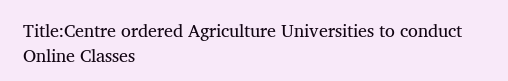Title:Centre ordered Agriculture Universities to conduct Online Classes